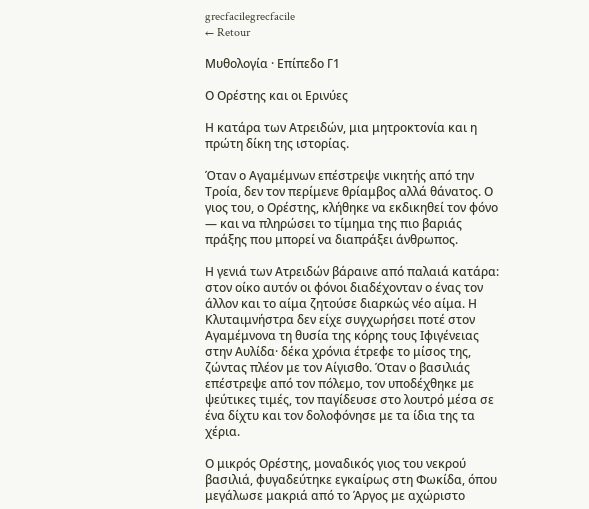grecfacilegrecfacile
← Retour

Μυθολογία · Επίπεδο Γ1

Ο Ορέστης και οι Ερινύες

Η κατάρα των Ατρειδών, μια μητροκτονία και η πρώτη δίκη της ιστορίας.

Όταν ο Αγαμέμνων επέστρεψε νικητής από την Τροία, δεν τον περίμενε θρίαμβος αλλά θάνατος. Ο γιος του, ο Ορέστης, κλήθηκε να εκδικηθεί τον φόνο — και να πληρώσει το τίμημα της πιο βαριάς πράξης που μπορεί να διαπράξει άνθρωπος.

Η γενιά των Ατρειδών βάραινε από παλαιά κατάρα: στον οίκο αυτόν οι φόνοι διαδέχονταν ο ένας τον άλλον και το αίμα ζητούσε διαρκώς νέο αίμα. Η Κλυταιμνήστρα δεν είχε συγχωρήσει ποτέ στον Αγαμέμνονα τη θυσία της κόρης τους Ιφιγένειας στην Αυλίδα· δέκα χρόνια έτρεφε το μίσος της, ζώντας πλέον με τον Αίγισθο. Όταν ο βασιλιάς επέστρεψε από τον πόλεμο, τον υποδέχθηκε με ψεύτικες τιμές, τον παγίδευσε στο λουτρό μέσα σε ένα δίχτυ και τον δολοφόνησε με τα ίδια της τα χέρια.

Ο μικρός Ορέστης, μοναδικός γιος του νεκρού βασιλιά, φυγαδεύτηκε εγκαίρως στη Φωκίδα, όπου μεγάλωσε μακριά από το Άργος με αχώριστο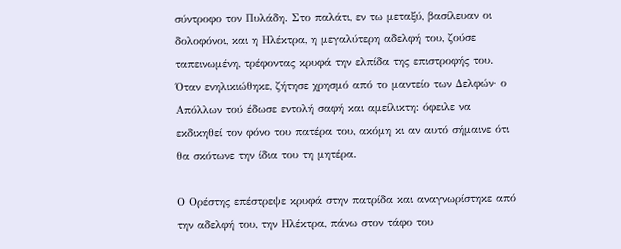σύντροφο τον Πυλάδη. Στο παλάτι, εν τω μεταξύ, βασίλευαν οι δολοφόνοι, και η Ηλέκτρα, η μεγαλύτερη αδελφή του, ζούσε ταπεινωμένη, τρέφοντας κρυφά την ελπίδα της επιστροφής του. Όταν ενηλικιώθηκε, ζήτησε χρησμό από το μαντείο των Δελφών· ο Απόλλων τού έδωσε εντολή σαφή και αμείλικτη: όφειλε να εκδικηθεί τον φόνο του πατέρα του, ακόμη κι αν αυτό σήμαινε ότι θα σκότωνε την ίδια του τη μητέρα.

Ο Ορέστης επέστρεψε κρυφά στην πατρίδα και αναγνωρίστηκε από την αδελφή του, την Ηλέκτρα, πάνω στον τάφο του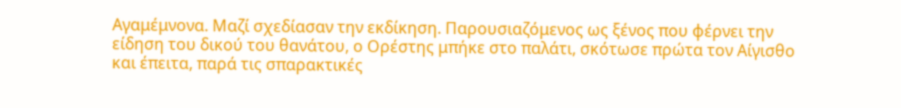Αγαμέμνονα. Μαζί σχεδίασαν την εκδίκηση. Παρουσιαζόμενος ως ξένος που φέρνει την είδηση του δικού του θανάτου, ο Ορέστης μπήκε στο παλάτι, σκότωσε πρώτα τον Αίγισθο και έπειτα, παρά τις σπαρακτικές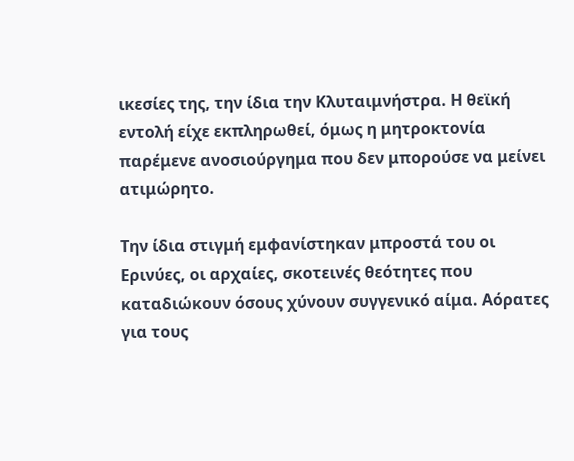ικεσίες της, την ίδια την Κλυταιμνήστρα. Η θεϊκή εντολή είχε εκπληρωθεί, όμως η μητροκτονία παρέμενε ανοσιούργημα που δεν μπορούσε να μείνει ατιμώρητο.

Την ίδια στιγμή εμφανίστηκαν μπροστά του οι Ερινύες, οι αρχαίες, σκοτεινές θεότητες που καταδιώκουν όσους χύνουν συγγενικό αίμα. Αόρατες για τους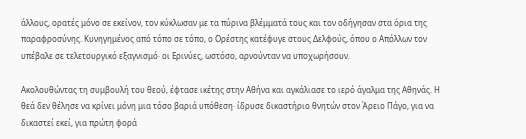άλλους, ορατές μόνο σε εκείνον, τον κύκλωσαν με τα πύρινα βλέμματά τους και τον οδήγησαν στα όρια της παραφροσύνης. Κυνηγημένος από τόπο σε τόπο, ο Ορέστης κατέφυγε στους Δελφούς, όπου ο Απόλλων τον υπέβαλε σε τελετουργικό εξαγνισμό· οι Ερινύες, ωστόσο, αρνούνταν να υποχωρήσουν.

Ακολουθώντας τη συμβουλή του θεού, έφτασε ικέτης στην Αθήνα και αγκάλιασε το ιερό άγαλμα της Αθηνάς. Η θεά δεν θέλησε να κρίνει μόνη μια τόσο βαριά υπόθεση· ίδρυσε δικαστήριο θνητών στον Άρειο Πάγο, για να δικαστεί εκεί, για πρώτη φορά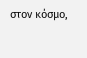στον κόσμο,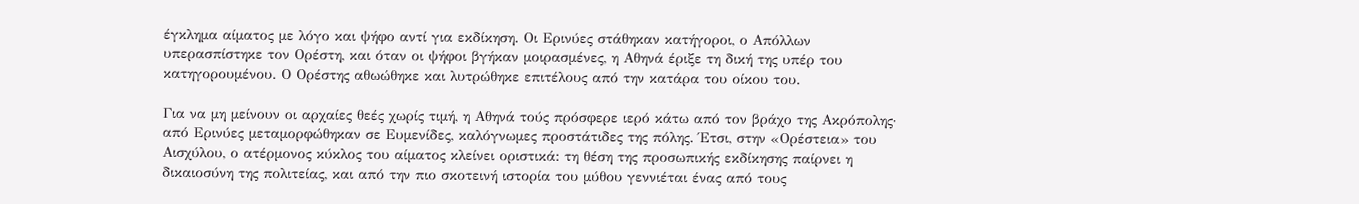έγκλημα αίματος με λόγο και ψήφο αντί για εκδίκηση. Οι Ερινύες στάθηκαν κατήγοροι, ο Απόλλων υπερασπίστηκε τον Ορέστη, και όταν οι ψήφοι βγήκαν μοιρασμένες, η Αθηνά έριξε τη δική της υπέρ του κατηγορουμένου. Ο Ορέστης αθωώθηκε και λυτρώθηκε επιτέλους από την κατάρα του οίκου του.

Για να μη μείνουν οι αρχαίες θεές χωρίς τιμή, η Αθηνά τούς πρόσφερε ιερό κάτω από τον βράχο της Ακρόπολης· από Ερινύες μεταμορφώθηκαν σε Ευμενίδες, καλόγνωμες προστάτιδες της πόλης. Έτσι, στην «Ορέστεια» του Αισχύλου, ο ατέρμονος κύκλος του αίματος κλείνει οριστικά: τη θέση της προσωπικής εκδίκησης παίρνει η δικαιοσύνη της πολιτείας, και από την πιο σκοτεινή ιστορία του μύθου γεννιέται ένας από τους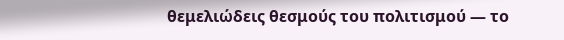θεμελιώδεις θεσμούς του πολιτισμού — το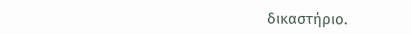δικαστήριο.